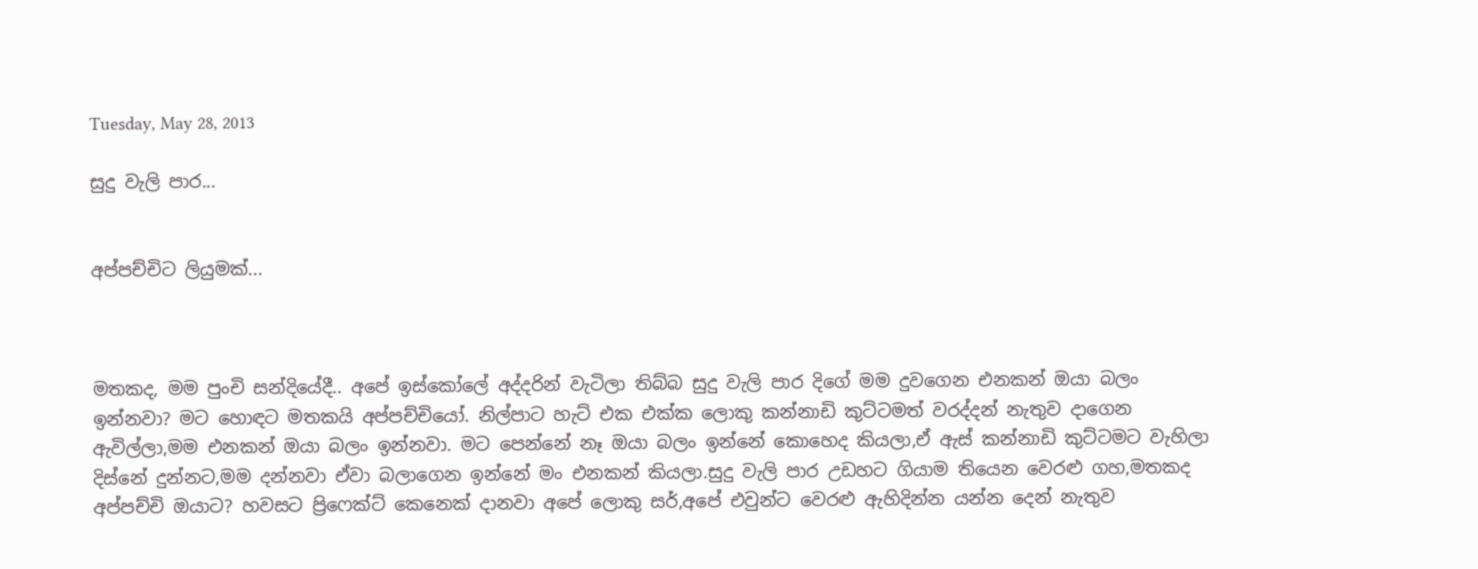Tuesday, May 28, 2013

සුදු වැලි පාර...


අප්පච්චිට ලියුමක්...



මතකද, මම පුංචි සන්දියේදී.. අපේ ඉස්කෝලේ අද්දරින් වැටිලා තිබ්බ සුදු වැලි පාර දිගේ මම දුවගෙන එනකන් ඔයා බලං ඉන්නවා? මට හොඳට මතකයි අප්පච්චියෝ. නිල්පාට හැට් එක එක්ක ලොකු කන්නාඩි කුට්ටමත් වරද්දන් නැතුව දාගෙන ඇවිල්ලා,මම එනකන් ඔයා බලං ඉන්නවා. මට පෙන්නේ නෑ ඔයා බලං ඉන්නේ කොහෙද කියලා,ඒ ඇස් කන්නාඩි කුට්ටමට වැහිලා දිස්නේ දුන්නට,මම දන්නවා ඒවා බලාගෙන ඉන්නේ මං එනකන් කියලා.සුදු වැලි පාර උඩහට ගියාම තියෙන වෙරළු ගහ,මතකද අප්පච්චි ඔයාට? හවසට ප්‍රිෆෙක්ට් කෙනෙක් දානවා අපේ ලොකු සර්,අපේ එවුන්ට වෙරළු ඇහිදින්න යන්න දෙන් නැතුව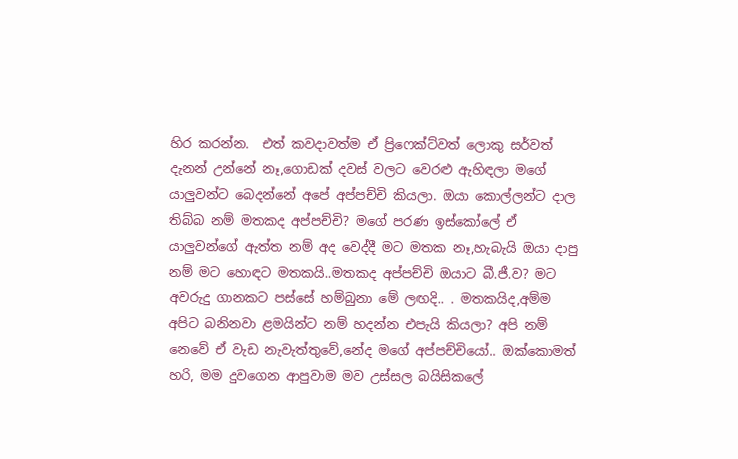හිර කරන්න.  එත් කවදාවත්ම ඒ ප්‍රිෆෙක්ට්වත් ලොකු සර්වත් දැනන් උන්නේ නෑ,ගොඩක් දවස් වලට වෙරළු ඇහිඳලා මගේ යාලුවන්ට බෙදන්නේ අපේ අප්පච්චි කියලා. ඔයා කොල්ලන්ට දාල තිබ්බ නම් මතකද අප්පච්චි? මගේ පරණ ඉස්කෝලේ ඒ යාලුවන්ගේ ඇත්ත නම් අද වෙද්දී මට මතක නෑ,හැබැයි ඔයා දාපු නම් මට හොඳට මතකයි..මතකද අප්පච්චි ඔයාට බී.ජී.ව? මට අවරුදු ගානකට පස්සේ හම්බුනා මේ ලඟදි.. . මතකයිද,අම්ම අපිට බනිනවා ළමයින්ට නම් හදන්න එපැයි කියලා? අපි නම් නෙවේ ඒ වැඩ නැවැත්තුවේ,නේද මගේ අප්පච්චියෝ.. ඔක්කොමත් හරි, මම දුවගෙන ආපුවාම මව උස්සල බයිසිකලේ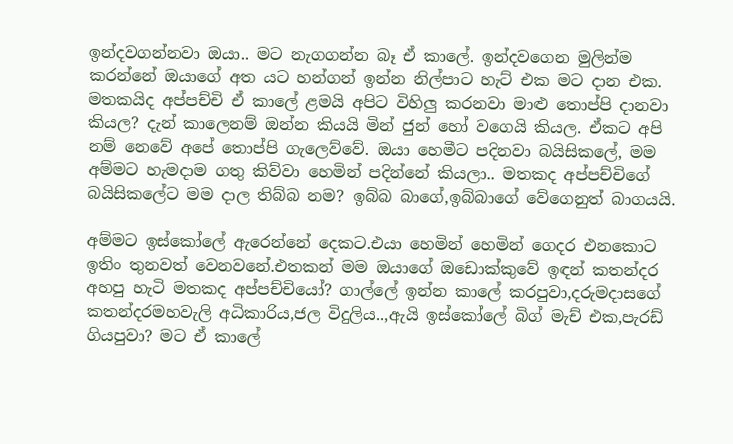ඉන්දවගන්නවා ඔයා.. මට නැගගන්න බෑ ඒ කාලේ. ඉන්දවගෙන මුලින්ම කරන්නේ ඔයාගේ අත යට හන්ගන් ඉන්න නිල්පාට හැට් එක මට දාන එක. මතකයිද අප්පච්චි ඒ කාලේ ළමයි අපිට විහිලු කරනවා මාළු තොප්පි දානවා කියල? දැන් කාලෙනම් ඔන්න කියයි මින් ජුන් හෝ වගෙයි කියල. ඒකට අපි නම් නෙවේ අපේ තොප්පි ගැලෙව්වේ. ඔයා හෙමීට පදිනවා බයිසිකලේ, මම අම්මට හැමදාම ගතු කිව්වා හෙමින් පදින්නේ කියලා.. මතකද අප්පච්චිගේ බයිසිකලේට මම දාල තිබ්බ නම? ඉබ්බ බාගේ,ඉබ්බාගේ වේගෙනුත් බාගයයි.

අම්මට ඉස්කෝලේ ඇරෙන්නේ දෙකට.එයා හෙමින් හෙමින් ගෙදර එනකොට ඉතිං තුනවත් වෙනවනේ.එතකන් මම ඔයාගේ ඔඩොක්කුවේ ඉඳන් කතන්දර අහපු හැටි මතකද අප්පච්චියෝ? ගාල්ලේ ඉන්න කාලේ කරපුවා,දරුමදාසගේ කතන්දරමහවැලි අධිකාරිය,ජල විදුලිය..,ඇයි ඉස්කෝලේ බිග් මැච් එක,පැරඩ් ගියපුවා? මට ඒ කාලේ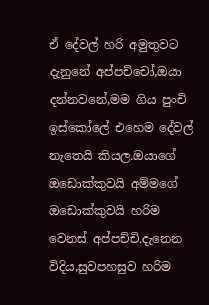ඒ දේවල් හරි අමුතුවට දැනුනේ අප්පච්චෝ,ඔයා දන්නවනේ,මම ගිය පුංචි ඉස්කෝලේ එහෙම දේවල් නැතෙයි කියල.ඔයාගේ ඔඩොක්කුවයි අම්මගේ ඔඩොක්කුවයි හරිම වෙනස් අප්පච්චි.දැනෙන විදිය,සුවපහසුව හරිම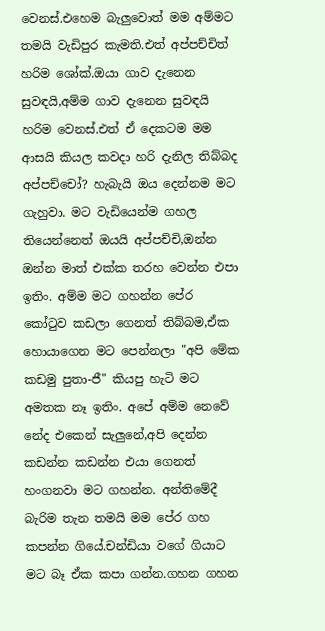වෙනස්.එහෙම බැලුවොත් මම අම්මට තමයි වැඩිපුර කැමති.එත් අප්පච්චිත් හරිම ශෝක්.ඔයා ගාව දැනෙන සුවඳයි,අම්ම ගාව දැනෙන සුවඳයි හරිම වෙනස්.එත් ඒ දෙකටම මම ආසයි කියල කවදා හරි දැනිල තිබ්බද අප්පච්චෝ? හැබැයි ඔය දෙන්නම මට ගැහුවා. මට වැඩියෙන්ම ගහල තියෙන්නෙත් ඔයයි අප්පච්චි,ඔන්න ඔන්න මාත් එක්ක තරහ වෙන්න එපා ඉතිං. අම්ම මට ගහන්න පේර කෝටුව කඩලා ගෙනත් තිබ්බම,ඒක හොයාගෙන මට පෙන්නලා "අපි මේක කඩමු පුතා-ජී" කියපු හැටි මට අමතක නෑ ඉතිං. අපේ අම්ම නෙවේ නේද එකෙන් සැලුනේ,අපි දෙන්න කඩන්න කඩන්න එයා ගෙනත් හංගනවා මට ගහන්න. අන්තිමේදී බැරිම තැන තමයි මම පේර ගහ කපන්න ගියේ.චන්ඩියා වගේ ගියාට මට බෑ ඒක කපා ගන්න.ගහන ගහන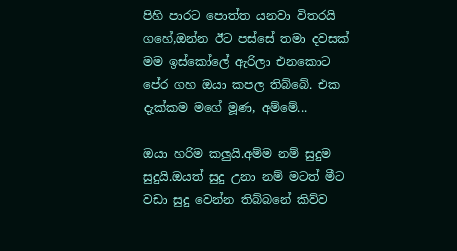පිහි පාරට පොත්ත යනවා විතරයි ගහේ,ඔන්න ඊට පස්සේ තමා දවසක් මම ඉස්කෝලේ ඇරිලා එනකොට පේර ගහ ඔයා කපල තිබ්බේ. එක දැක්කම මගේ මූණ, අම්මේ...

ඔයා හරිම කලුයි.අම්ම නම් සුදුම සුදුයි.ඔයත් සුදු උනා නම් මටත් මීට වඩා සුදු වෙන්න තිබ්බනේ කිව්ව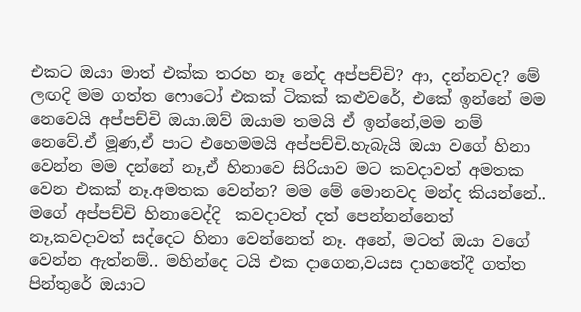එකට ඔයා මාත් එක්ක තරහ නෑ නේද අප්පච්චි? ආ, දන්නවද? මේ ලඟදි මම ගත්ත ෆොටෝ එකක් ටිකක් කළුවරේ, එකේ ඉන්නේ මම නෙවෙයි අප්පච්චි ඔයා.ඔව් ඔයාම තමයි ඒ ඉන්නේ,මම නම් නෙවේ.ඒ මූණ,ඒ පාට එහෙමමයි අප්පච්චි.හැබැයි ඔයා වගේ හිනා වෙන්න මම දන්නේ නෑ,ඒ හිනාවෙ සිරියාව මට කවදාවත් අමතක වෙන එකක් නෑ.අමතක වෙන්න? මම මේ මොනවද මන්ද කියන්නේ.. මගේ අප්පච්චි හිනාවෙද්දි  කවදාවත් දත් පෙන්නන්නෙත් නෑ,කවදාවත් සද්දෙට හිනා වෙන්නෙත් නෑ. අනේ, මටත් ඔයා වගේ වෙන්න ඇත්නම්.. මහින්දෙ ටයි එක දාගෙන,වයස දාහතේදී ගත්ත පින්තුරේ ඔයාට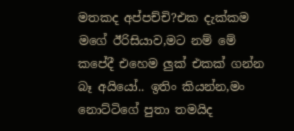මතකද අප්පච්චි?එක දැක්කම මගේ ඊරිසියාව,මට නම් මේ කපේදී එහෙම ලුක් එකක් ගන්න බෑ අයියෝ.. ඉතිං කියන්න,මං නොට්ටිගේ පුතා තමයිද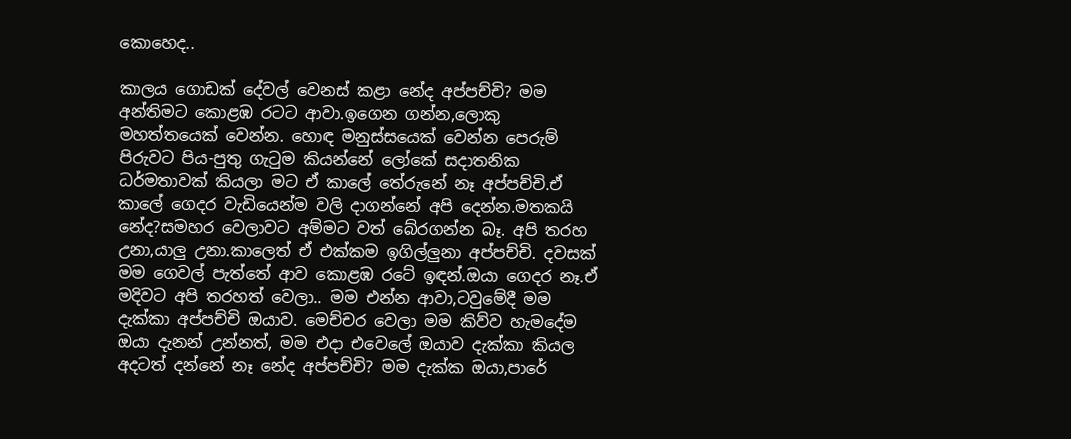කොහෙද..

කාලය ගොඩක් දේවල් වෙනස් කළා නේද අප්පච්චි? මම අන්තිමට කොළඹ රටට ආවා.ඉගෙන ගන්න,ලොකු මහත්තයෙක් වෙන්න. හොඳ මනුස්සයෙක් වෙන්න පෙරුම් පිරුවට පිය-පුතු ගැටුම කියන්නේ ලෝකේ සදාතනික ධර්මතාවක් කියලා මට ඒ කාලේ තේරුනේ නෑ අප්පච්චි.ඒ කාලේ ගෙදර වැඩියෙන්ම වලි දාගන්නේ අපි දෙන්න.මතකයි නේද?සමහර වෙලාවට අම්මට වත් බේරගන්න බෑ. අපි තරහ උනා,යාලු උනා.කාලෙත් ඒ එක්කම ඉගිල්ලුනා අප්පච්චි. දවසක් මම ගෙවල් පැත්තේ ආව කොළඹ රටේ ඉඳන්.ඔයා ගෙදර නෑ.ඒ මදිවට අපි තරහත් වෙලා.. මම එන්න ආවා,ටවුමේදී මම දැක්කා අප්පච්චි ඔයාව. මෙච්චර වෙලා මම කිව්ව හැමදේම ඔයා දැනන් උන්නත්, මම එදා එවෙලේ ඔයාව දැක්කා කියල අදටත් දන්නේ නෑ නේද අප්පච්චි? මම දැක්ක ඔයා,පාරේ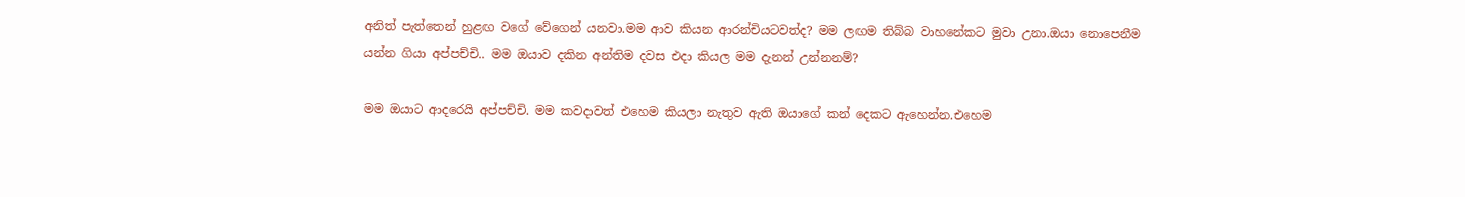අනිත් පැත්තෙන් හුළඟ වගේ වේගෙන් යනවා.මම ආව කියන ආරන්චියටවත්ද? මම ලඟම තිබ්බ වාහනේකට මුවා උනා.ඔයා නොපෙනීම යන්න ගියා අප්පච්චි.. මම ඔයාව දකින අන්තිම දවස එදා කියල මම දැනන් උන්නනම්?

මම ඔයාට ආදරෙයි අප්පච්චි. මම කවදාවත් එහෙම කියලා නැතුව ඇති ඔයාගේ කන් දෙකට ඇහෙන්න.එහෙම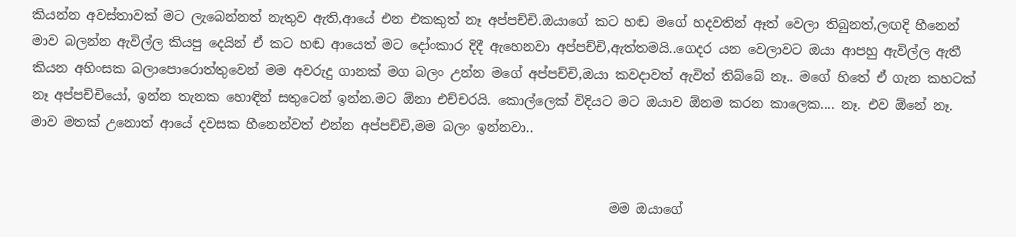කියන්න අවස්තාවක් මට ලැබෙන්නත් නැතුව ඇති,ආයේ එන එකකුත් නෑ අප්පච්චි.ඔයාගේ කට හඬ මගේ හදවතින් ඈත් වෙලා තිබුනත්,ලඟදි හීනෙන් මාව බලන්න ඇවිල්ල කියපු දෙයින් ඒ කට හඬ ආයෙත් මට දෝංකාර දිදී ඇහෙනවා අප්පච්චි,ඇත්තමයි..ගෙදර යන වෙලාවට ඔයා ආපහු ඇවිල්ල ඇතී කියන අහිංසක බලාපොරොත්තුවෙන් මම අවරුදු ගානක් මග බලං උන්න මගේ අප්පච්චි,ඔයා කවදාවත් ඇවිත් තිබ්බේ නෑ.. මගේ හිතේ ඒ ගැන කහටක් නෑ අප්පච්චියෝ, ඉන්න තැනක හොඳින් සතුටෙන් ඉන්න.මට ඕනා එච්චරයි. කොල්ලෙක් විදියට මට ඔයාව ඕනම කරන කාලෙක.... නෑ. එව ඕනේ නෑ. මාව මතක් උනොත් ආයේ දවසක හීනෙන්වත් එන්න අප්පච්චි,මම බලං ඉන්නවා..


                                                                                         මම ඔයාගේ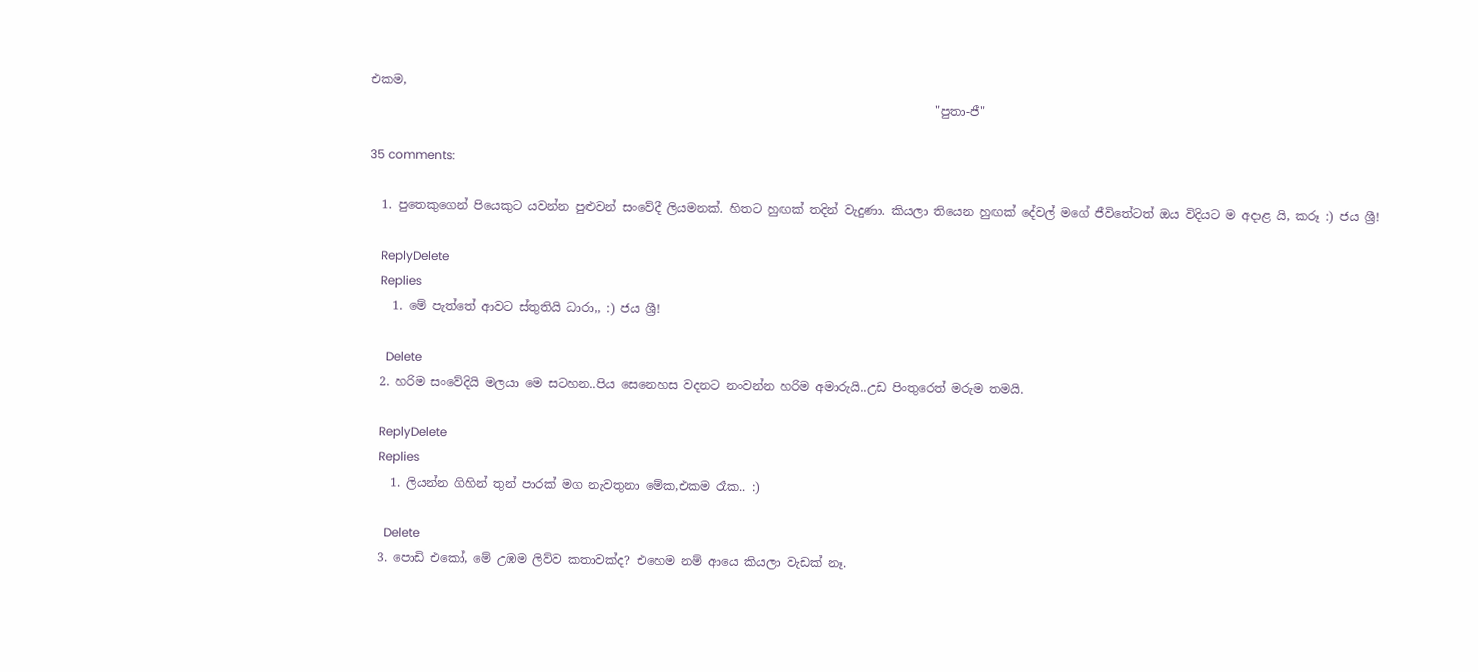එකම,
                                                                                              "පුතා-ජී"

35 comments:

  1. පුතෙකුගෙන් පියෙකුට යවන්න පුළුවන් සංවේදී ලියමනක්. හිතට හුඟක් තදින් වැදුණා. කියලා තියෙන හුඟක් දේවල් මගේ ජීවිතේටත් ඔය විදියට ම අදාළ යි, කරූ :) ජය ශ්‍රී!

    ReplyDelete
    Replies
    1. මේ පැත්තේ ආවට ස්තුතියි ධාරා,, :) ජය ශ්‍රී!

      Delete
  2. හරිම සංවේදියි මලයා මෙ සටහන..පිය සෙනෙහස වදනට නංවන්න හරිම අමාරුයි..උඩ පිංතුරෙත් මරුම තමයි.

    ReplyDelete
    Replies
    1. ලියන්න ගිහින් තුන් පාරක් මග නැවතුනා මේක,එකම රෑක.. :)

      Delete
  3. පොඩි එකෝ, මේ උඹම ලිව්ව කතාවක්ද? එහෙම නම් ආයෙ කියලා වැඩක් නෑ.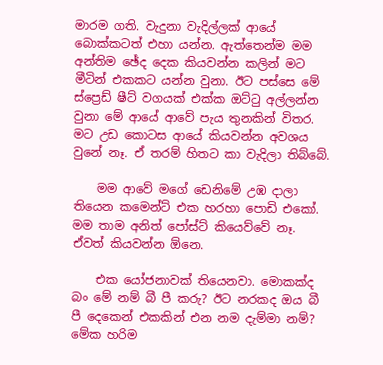මාරම ගති. වැදුනා වැදිල්ලක් ආයේ බොක්කටත් එහා යන්න. ඇත්තෙන්ම මම අන්තිම ඡේද දෙක කියවන්න කලින් මට මීටින් එකකට යන්න වුනා. ඊට පස්සෙ මේ ස්ප්‍රෙඩ් ෂීට් වගයක් එක්ක ඔට්‍ටු අල්ලන්න වුනා මේ ආයේ ආවේ පැය තුනකින් විතර. මට උඩ කොටස ආයේ කියවන්න අවශය වුනේ නෑ. ඒ තරම් හිතට කා වැදිලා තිබ්බේ.

    මම ආවේ මගේ ඩෙනිමේ උඹ දාලා තියෙන කමෙන්ට් එක හරහා පොඩි එකෝ. මම තාම අනිත් පෝස්ට් කියෙව්වේ නෑ. ඒවත් කියවන්න ඕනෙ.

    එක යෝජනාවක් තියෙනවා. මොකක්ද බං මේ නම් බී පී කරු? ඊට නරකද ඔය බී පී දෙකෙන් එකකින් එන නම දැම්මා නම්? මේක හරිම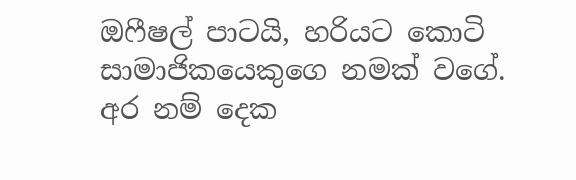ඔෆීෂල් පාටයි, හරියට කොටි සාමාජිකයෙකුගෙ නමක් වගේ. අර නම් දෙක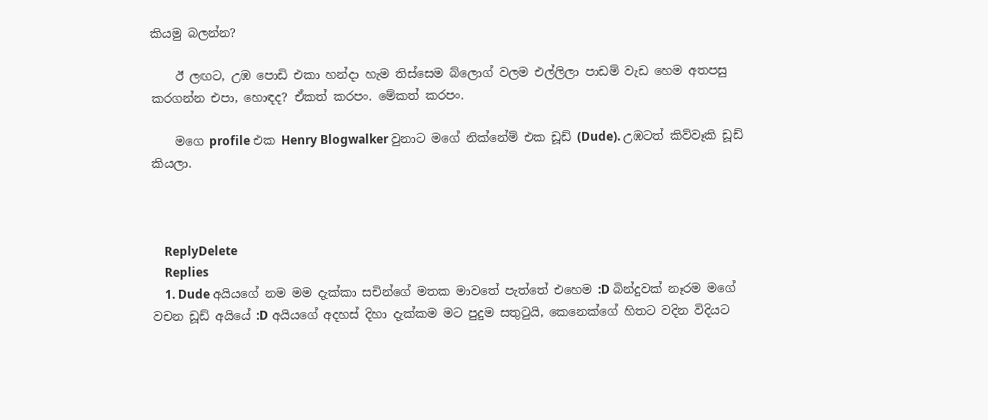කියමු බලන්න?

    ඊ ලඟට, උඹ පොඩි එකා හන්දා හැම තිස්සෙම බ්ලොග් වලම එල්ලිලා පාඩම් වැඩ හෙම අතපසු කරගන්න එපා, හොඳද? ඒකත් කරපං. මේකත් කරපං.

    මගෙ profile එක Henry Blogwalker වුනාට මගේ නික්නේම් එක ඩූඩ් (Dude). උඹටත් කිව්වෑකි ඩූඩ් කියලා.



    ReplyDelete
    Replies
    1. Dude අයියගේ නම මම දැක්කා සචින්ගේ මතක මාවතේ පැත්තේ එහෙම :D බින්දුවක් නෑරම මගේ වචන ඩූඩ් අයියේ :D අයියගේ අදහස් දිහා දැක්කම මට පුදුම සතුටුයි, කෙනෙක්ගේ හිතට වදින විදියට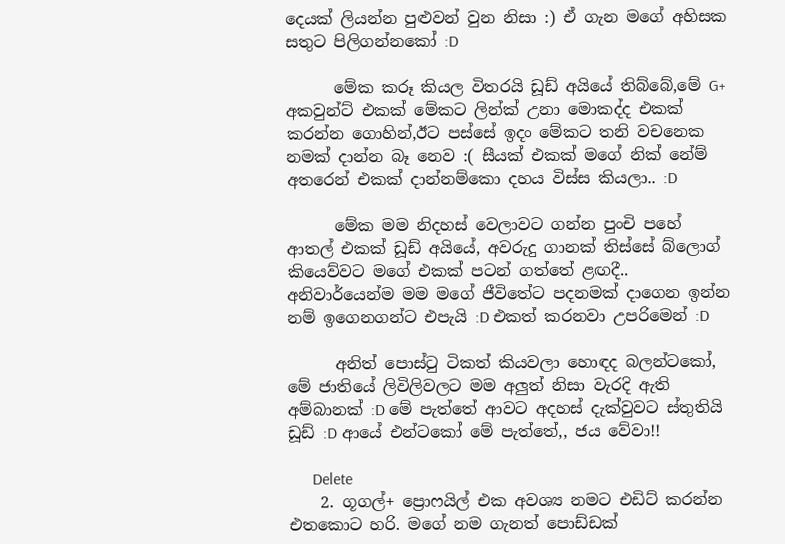දෙයක් ලියන්න පුළුවන් වුන නිසා :) ඒ ගැන මගේ අහිසක සතුට පිලිගන්නකෝ :D

      මේක කරූ කියල විතරයි ඩූඩ් අයියේ තිබ්බේ,මේ G+ අකවුන්ට් එකක් මේකට ලින්ක් උනා මොකද්ද එකක් කරන්න ගොහින්,ඊට පස්සේ ඉදං මේකට තනි වචනෙක නමක් දාන්න බෑ නෙව :( සීයක් එකක් මගේ නික් නේම් අතරෙන් එකක් දාන්නම්කො දහය විස්ස කියලා.. :D

      මේක මම නිදහස් වෙලාවට ගන්න පුංචි පහේ ආතල් එකක් ඩූඩ් අයියේ, අවරුදු ගානක් තිස්සේ බ්ලොග් කියෙව්වට මගේ එකක් පටන් ගත්තේ ළඟදී.. අනිවාර්යෙන්ම මම මගේ ජීවිතේට පදනමක් දාගෙන ඉන්න නම් ඉගෙනගන්ට එපැයි :D එකත් කරනවා උපරිමෙන් :D

      අනිත් පොස්ටු ටිකත් කියවලා හොඳද බලන්ටකෝ, මේ ජාතියේ ලිවිලිවලට මම අලුත් නිසා වැරදි ඇති අම්බානක් :D මේ පැත්තේ ආවට අදහස් දැක්වුවට ස්තුතියි ඩූඩ් :D ආයේ එන්ටකෝ මේ පැත්තේ,, ජය වේවා!!

      Delete
    2. ගූගල්+ ප්‍රොෆයිල් එක අවශ්‍ය නමට එඩිට් කරන්න එතකොට හරි. මගේ නම ගැනත් පොඩ්ඩක්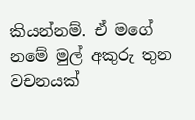කියන්නම්. ඒ මගේ නමේ මුල් අකුරු තුන වචනයක්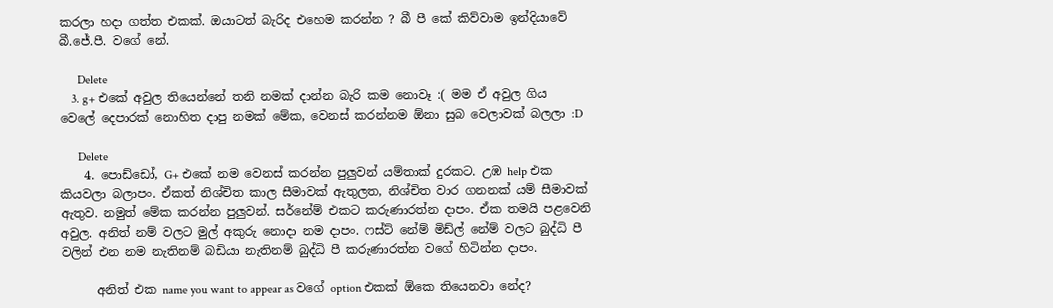කරලා හදා ගත්ත එකක්. ඔයාටත් බැරිද එහෙම කරන්න ? බී පී කේ කිව්වාම ඉන්දියාවේ බී.ජේ.පී. වගේ නේ.

      Delete
    3. g+ එකේ අවුල තියෙන්නේ තනි නමක් දාන්න බැරි කම නොවෑ :( මම ඒ අවුල ගිය වෙලේ දෙපාරක් නොහිත දාපු නමක් මේක, වෙනස් කරන්නම ඕනා සුබ වෙලාවක් බලලා :D

      Delete
    4. පොඩ්ඩෝ, G+ එකේ නම වෙනස් කරන්න පුලුවන් යම්තාක් දුරකට. උඹ help එක කියවලා බලාපං. ඒකත් නිශ්චිත කාල සීමාවක් ඇතුලත, නිශ්චිත වාර ගනනක් යම් සීමාවක් ඇතුව. නමුත් මේක කරන්න පුලුවන්. සර්නේම් එකට කරුණාරත්න දාපං. ඒක තමයි පළවෙනි අවුල. අනිත් නම් වලට මුල් අකුරු නොදා නම දාපං. ෆස්ට් නේම් මිඩ්ල් නේම් වලට බුද්ධි පී වලින් එන නම නැතිනම් බඩියා නැතිනම් බුද්ධි පී කරුණාරත්න වගේ හිටින්න දාපං.

      අනිත් එක name you want to appear as වගේ option එකක් ඕකෙ තියෙනවා නේද?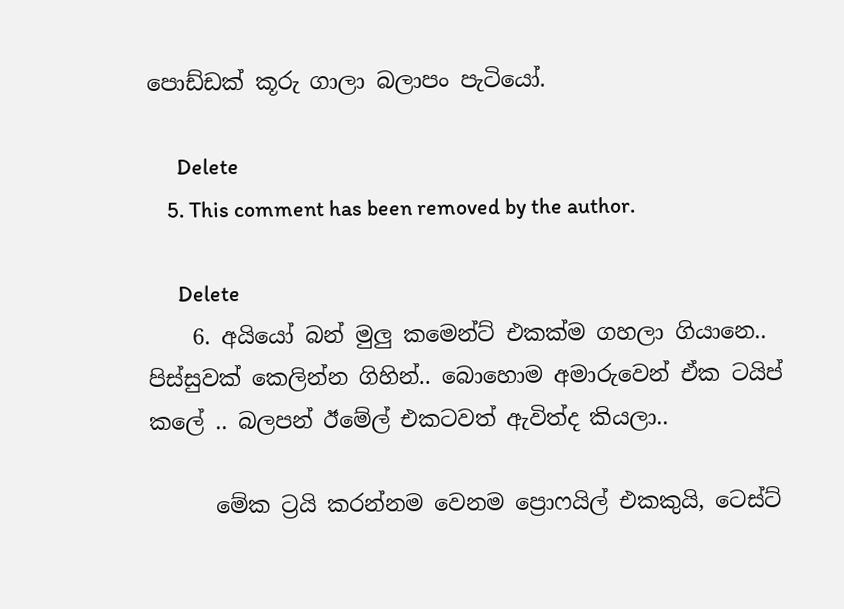පොඩ්ඩක් කූරු ගාලා බලාපං පැටියෝ.

      Delete
    5. This comment has been removed by the author.

      Delete
    6. අයියෝ බන් මුලු කමෙන්ට් එකක්ම ගහලා ගියානෙ.. පිස්සුවක් කෙලින්න ගිහින්.. බොහොම අමාරුවෙන් ඒක ටයිප් කලේ .. බලපන් ඊමේල් එකටවත් ඇවිත්ද කියලා..

      මේක ට්‍රයි කරන්නම වෙනම ප්‍රොෆයිල් එකකුයි, ටෙස්ට්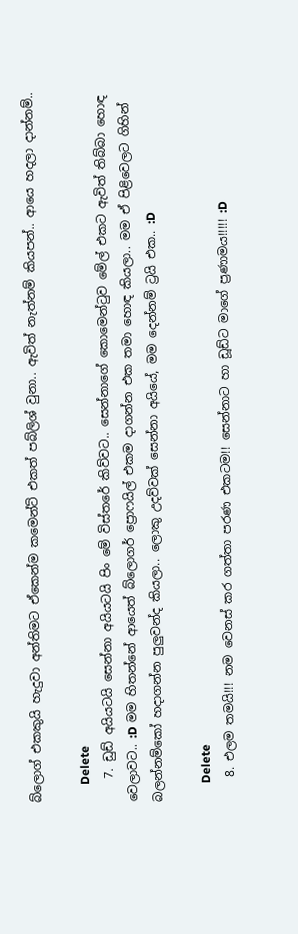බ්ලොග් එකකුයි හැදුවා අන්තිමට ඒකෙන්ම කමෙන්ට් එකත් පබ්ලිශ් වුනා.. ඇවිත් නැත්නම් කියපන්.. ආයෙ හදලා දාන්නම්..

      Delete
    7. ඩුඩ් අයියටයි සෙන්නා අයියටයි පිං මේ විස්තරේ කිව්වට.. සෙන්නාගේ කොමෙන්ටුව මේල් එකට ඇවිත් තිබ්බා හොඳ වෙලාවට.. :D මම හිතන්නේ ආයෙත් බ්ලොගර් ප්‍රොෆයිල් එකම දාගන්න එක තමා හොඳ කියලා.. මම ඒ පිළිවෙලට ගිහින් බලන්නම්කෝ හදාගන්න පුලුවන්ද කියලා.. ලොකු උදව්වක් සෙන්නා අයියේ, මම දෙන්නම් ට්‍රයි එක.. :D

      Delete
    8. එලම තමයි!!! නම වෙනස් කර ගත්තා පරණ එකටම!! සෙන්නාට හා ඩූඩ්ට මාගේ ප්‍රණාමය!!!!! :D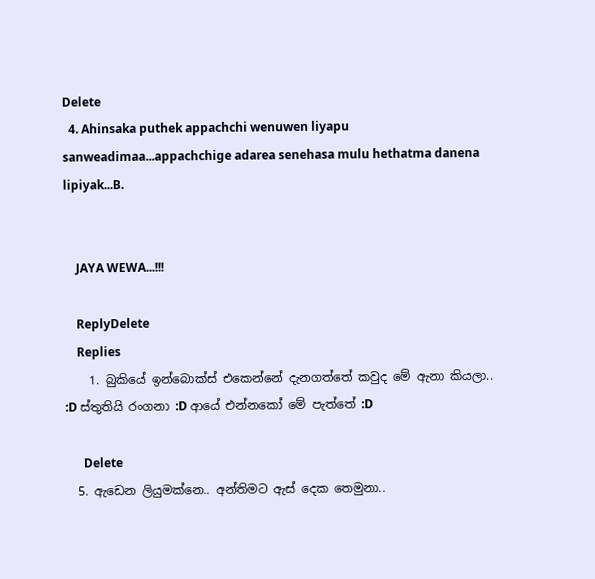Delete
  4. Ahinsaka puthek appachchi wenuwen liyapu sanweadimaa...appachchige adarea senehasa mulu hethatma danena lipiyak...B.


    JAYA WEWA...!!!

    ReplyDelete
    Replies
    1. බුකියේ ඉන්බොක්ස් එකෙන්නේ දැනගත්තේ කවුද මේ ඇනා කියලා.. :D ස්තුතියි රංගනා :D ආයේ එන්නකෝ මේ පැත්තේ :D

      Delete
  5. ඇඩෙන ලියුමක්නෙ.. අන්තිමට ඇස් දෙක තෙමුනා..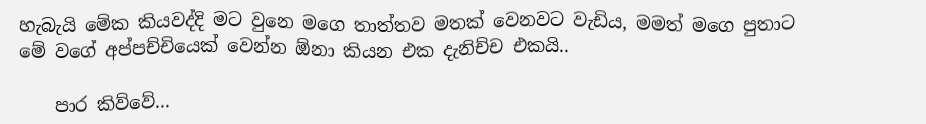හැබැයි මේක කියවද්දි මට වුනෙ මගෙ තාත්තව මතක් වෙනවට වැඩිය, මමත් මගෙ පුතාට මේ වගේ අප්පච්චියෙක් වෙන්න ඕනා කියන එක දැනිච්ච එකයි..

    පාර කිව්වේ...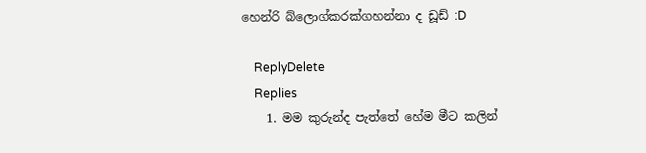හෙන්රි බ්ලොග්කරක්ගහන්නා ද ඩූඩ් :D

    ReplyDelete
    Replies
    1. මම කුරුන්ද පැත්තේ හේම මීට කලින්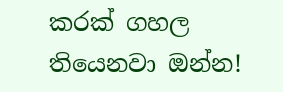කරක් ගහල තියෙනවා ඔන්න!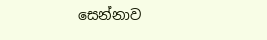සෙන්නාව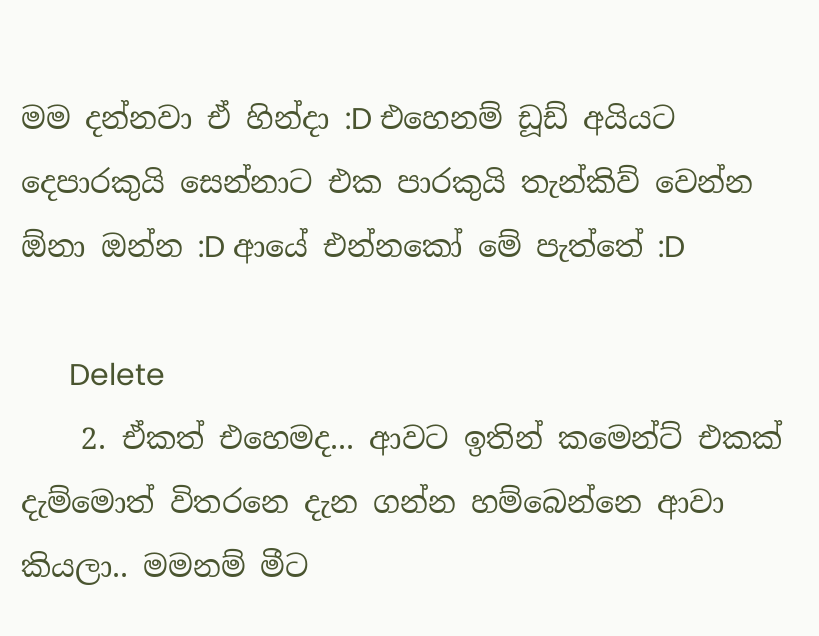මම දන්නවා ඒ හින්දා :D එහෙනම් ඩූඩ් අයියට දෙපාරකුයි සෙන්නාට එක පාරකුයි තැන්කිව් වෙන්න ඕනා ඔන්න :D ආයේ එන්නකෝ මේ පැත්තේ :D

      Delete
    2. ඒකත් එහෙමද... ආවට ඉතින් කමෙන්ට් එකක් දැම්මොත් විතරනෙ දැන ගන්න හම්බෙන්නෙ ආවා කියලා.. මමනම් මීට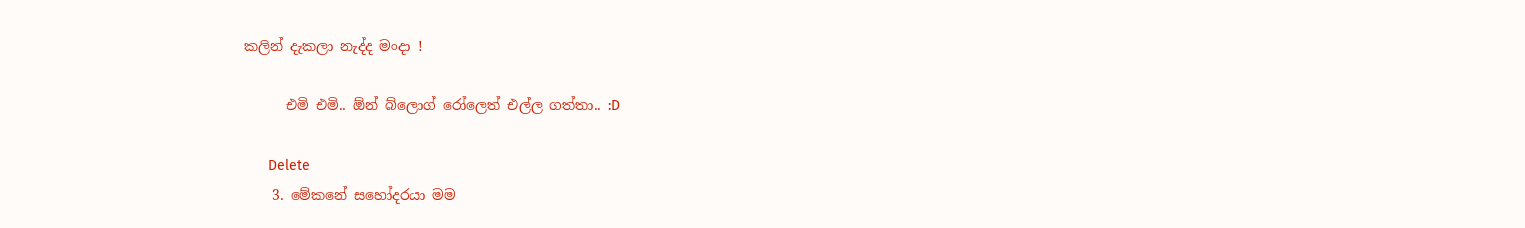කලින් දැකලා නැද්ද මංදා !

      එමි එමි.. ඕන් බ්ලොග් රෝලෙත් එල්ල ගත්තා.. :D

      Delete
    3. මේකනේ සහෝදරයා මම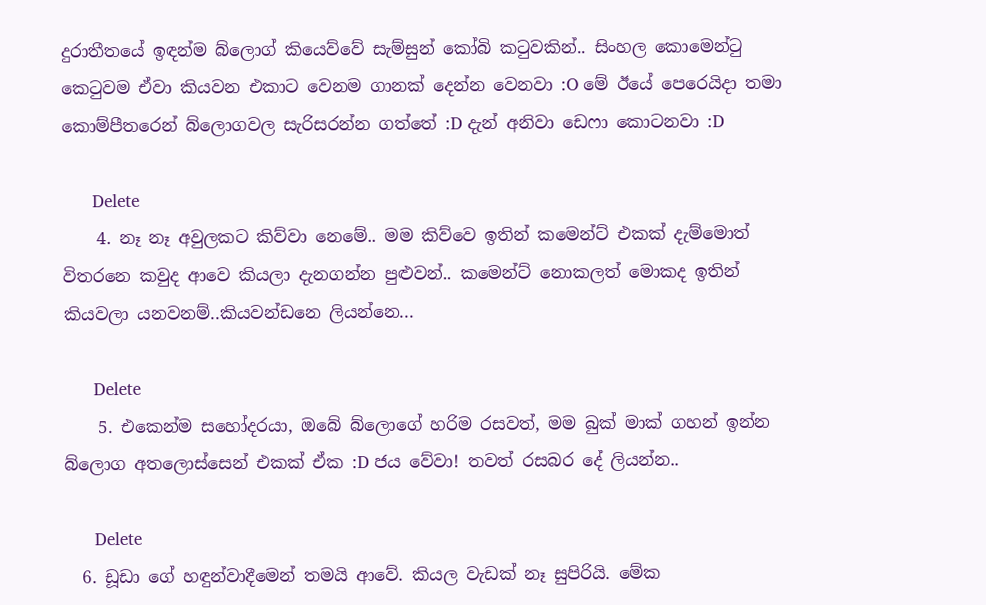දුරාතීතයේ ඉඳන්ම බ්ලොග් කියෙව්වේ සැම්සුන් කෝබි කටුවකින්.. සිංහල කොමෙන්ටු කෙටුවම ඒවා කියවන එකාට වෙනම ගානක් දෙන්න වෙනවා :O මේ ඊයේ පෙරෙයිදා තමා කොම්පීතරෙන් බ්ලොගවල සැරිසරන්න ගත්තේ :D දැන් අනිවා ඩෙෆා කොටනවා :D

      Delete
    4. නෑ නෑ අවුලකට කිව්වා නෙමේ.. මම කිව්වෙ ඉතින් කමෙන්ට් එකක් දැම්මොත් විතරනෙ කවුද ආවෙ කියලා දැනගන්න පුළුවන්.. කමෙන්ට් නොකලත් මොකද ඉතින් කියවලා යනවනම්..කියවන්ඩනෙ ලියන්නෙ...

      Delete
    5. එකෙන්ම සහෝදරයා, ඔබේ බ්ලොගේ හරිම රසවත්, මම බුක් මාක් ගහන් ඉන්න බ්ලොග අතලොස්සෙන් එකක් ඒක :D ජය වේවා! තවත් රසබර දේ ලියන්න..

      Delete
  6. ඩූඩා ගේ හඳුන්වාදීමෙන් තමයි ආවේ. කියල වැඩක් නෑ සුපිරියි. මේක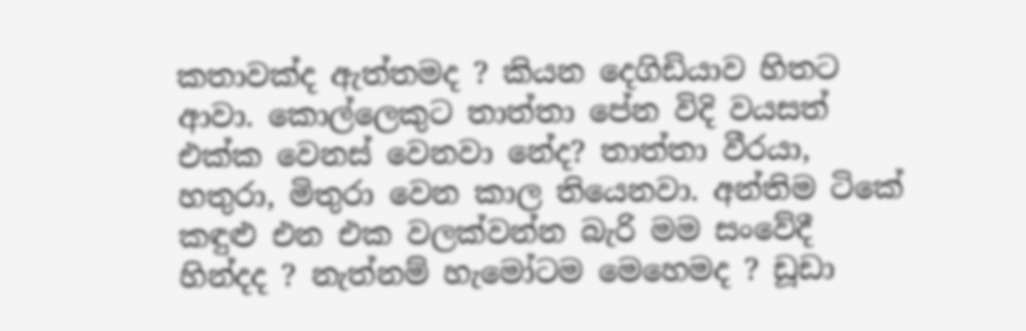කතාවක්ද ඇත්තමද ? කියන දෙගිඩියාව හිතට ආවා. කොල්ලෙකුට තාත්තා පේන විදි වයසත් එක්ක වෙනස් වෙනවා නේද? තාත්තා වීරයා, හතුරා, මිතුරා වෙන කාල තියෙනවා. අන්තිම ටිකේ කඳුළු එන එක වලක්වන්න බැරි මම සංවේදී හින්දද ? නැත්නම් හැමෝටම මෙහෙමද ? ඩූඩා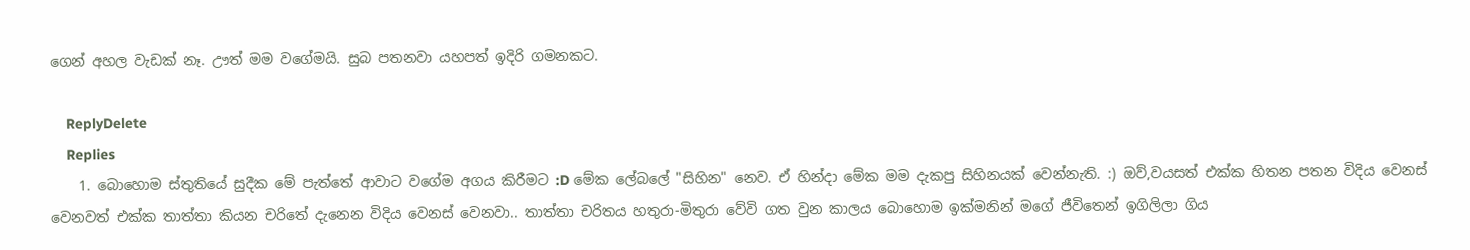ගෙන් අහල වැඩක් නෑ. ඌත් මම වගේමයි. සුබ පතනවා යහපත් ඉදිරි ගමනකට.

    ReplyDelete
    Replies
    1. බොහොම ස්තුතියේ සුදීක මේ පැත්තේ ආවාට වගේම අගය කිරීමට :D මේක ලේබලේ "සිහින" නෙව. ඒ හින්දා මේක මම දැකපු සිහිනයක් වෙන්නැති. :) ඔව්,වයසත් එක්ක හිතන පතන විදිය වෙනස් වෙනවත් එක්ක තාත්තා කියන චරිතේ දැනෙන විදිය වෙනස් වෙනවා.. තාත්තා චරිතය හතුරා-මිතුරා වේවි ගත වුන කාලය බොහොම ඉක්මනින් මගේ ජීවිතෙන් ඉගිලිලා ගිය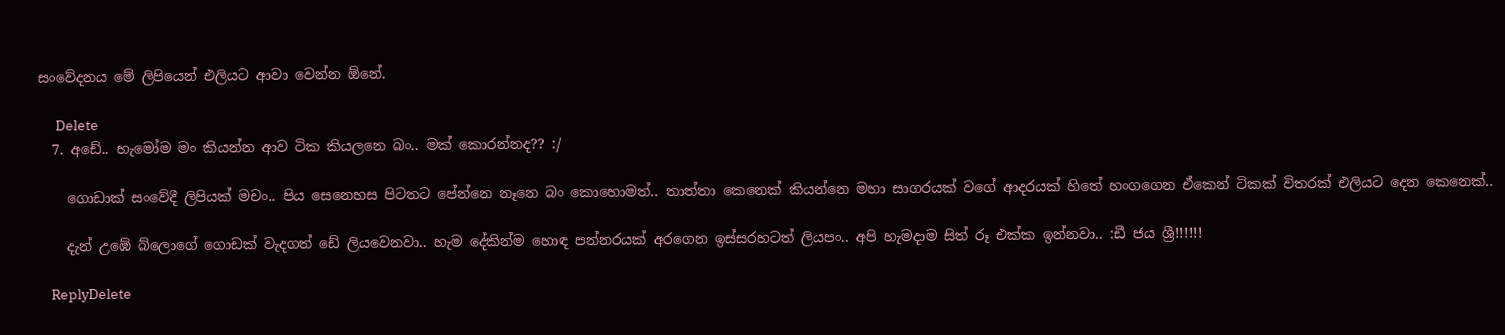සංවේදනය මේ ලිපියෙන් එලියට ආවා වෙන්න ඕනේ.

      Delete
  7. අඩේ.. හැමෝම මං කියන්න ආව ටික කියලනෙ බං.. මක් කොරන්නද?? :/

    ගොඩාක් සංවේදී ලිපියක් මචං.. පිය සෙනෙහස පිටතට පේන්නෙ නෑනෙ බං කොහොමත්.. තාත්තා කෙනෙක් කියන්නෙ මහා සාගරයක් වගේ ආදරයක් හිතේ හංගගෙන ඒකෙන් ටිකක් විතරක් එලියට දෙන කෙනෙක්..

    දැන් උඹේ බ්ලොගේ ගොඩක් වැදගත් ඩේ ලියවෙනවා.. හැම දේකින්ම හොඳ පන්නරයක් අරගෙන ඉස්සරහටත් ලියපං.. අපි හැමදාම සිත් රූ එක්ක ඉන්නවා.. :ඩී ජය ශ්‍රී!!!!!!

    ReplyDelete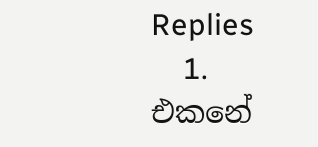Replies
    1. එකනේ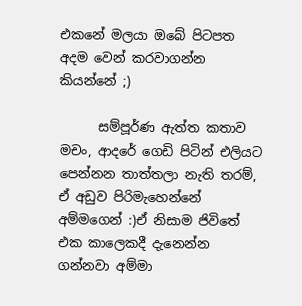එකනේ මලයා ඔබේ පිටපත අදම වෙන් කරවාගන්න කියන්නේ ;)

      සම්පූර්ණ ඇත්ත කතාව මචං, ආදරේ ගෙඩි පිටින් එලියට පෙන්නන තාත්තලා නැති තරම්, ඒ අඩුව පිරිමැහෙන්නේ අම්මගෙන් :)ඒ නිසාම ජිවිතේ එක කාලෙකදී දැනෙන්න ගන්නවා අම්මා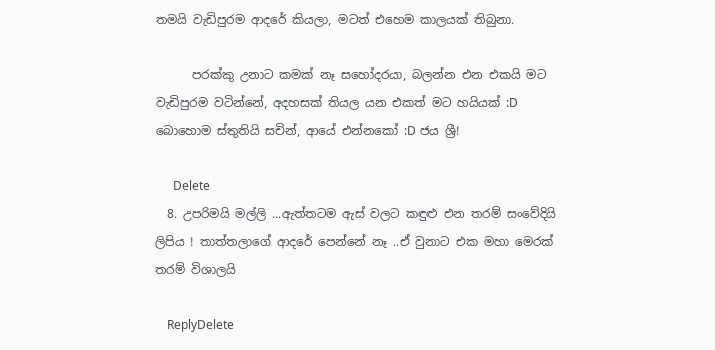තමයි වැඩිපුරම ආදරේ කියලා, මටත් එහෙම කාලයක් තිබුනා.

      පරක්කු උනාට කමක් නෑ සහෝදරයා, බලන්න එන එකයි මට වැඩිපුරම වටින්නේ, අදහසක් තියල යන එකත් මට හයියක් :D බොහොම ස්තුතියි සචින්, ආයේ එන්නකෝ :D ජය ශ්‍රී!

      Delete
  8. උපරිමයි මල්ලි ...ඇත්තටම ඇස් වලට කඳුළු එන තරම් සංවේදියි ලිපිය ! තාත්තලාගේ ආදරේ පෙන්නේ නෑ ..ඒ වුනාට එක මහා මෙරක් තරම් විශාලයි

    ReplyDelete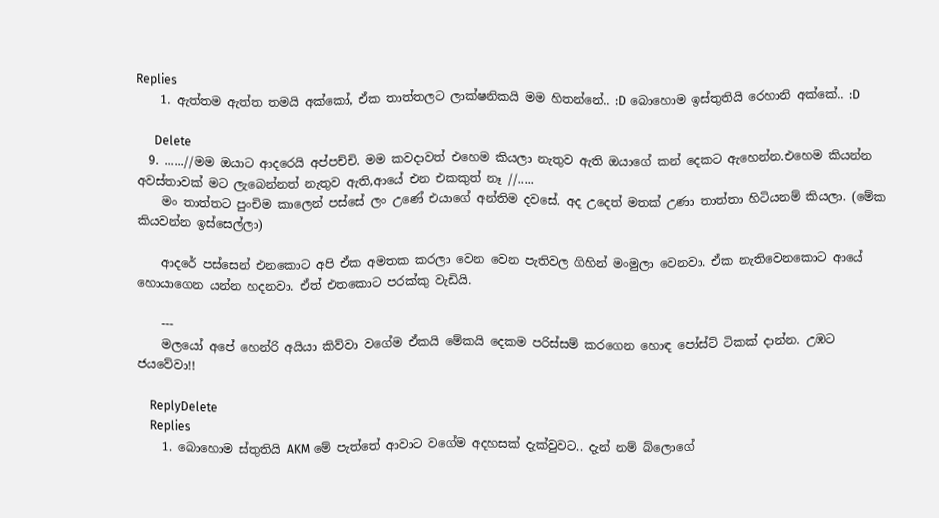Replies
    1. ඇත්තම ඇත්ත තමයි අක්කෝ, ඒක තාත්තලට ලාක්ෂනිකයි මම හිතන්නේ.. :D බොහොම ඉස්තුතියි රෙහානි අක්කේ.. :D

      Delete
  9. ......//මම ඔයාට ආදරෙයි අප්පච්චි. මම කවදාවත් එහෙම කියලා නැතුව ඇති ඔයාගේ කන් දෙකට ඇහෙන්න.එහෙම කියන්න අවස්තාවක් මට ලැබෙන්නත් නැතුව ඇති,ආයේ එන එකකුත් නෑ //.....
    මං තාත්තට පුංචිම කාලෙන් පස්සේ ලං උණේ එයාගේ අන්තිම දවසේ. අද උදෙත් මතක් උණා තාත්තා හිටියනම් කියලා. (මේක කියවන්න ඉස්සෙල්ලා)

    ආදරේ පස්සෙන් එනකොට අපි ඒක අමතක කරලා වෙන වෙන පැතිවල ගිහින් මංමුලා වෙනවා. ඒක නැතිවෙනකොට ආයේ හොයාගෙන යන්න හදනවා. ඒත් එතකොට පරක්කු වැඩියි.

    ---
    මලයෝ අපේ හෙන්රි අයියා කිව්වා වගේම ඒකයි මේකයි දෙකම පරිස්සම් කරගෙන හොඳ පෝස්ට් ටිකක් දාන්න. උඹට ජයවේවා!!

    ReplyDelete
    Replies
    1. බොහොම ස්තුතියි AKM මේ පැත්තේ ආවාට වගේම අදහසක් දැක්වුවට.. දැන් නම් බ්ලොගේ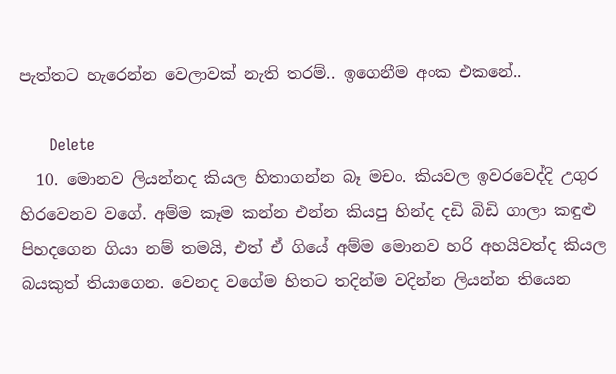පැත්තට හැරෙන්න වෙලාවක් නැති තරම්.. ඉගෙනීම අංක එකනේ..

      Delete
  10. මොනව ලියන්නද කියල හිතාගන්න බෑ මචං. කියවල ඉවරවෙද්දි උගුර හිරවෙනව වගේ. අම්ම කෑම කන්න එන්න කියපු හින්ද දඩි බිඩි ගාලා කඳුළු පිහදගෙන ගියා නම් තමයි, එත් ඒ ගියේ අම්ම මොනව හරි අහයිවත්ද කියල බයකුත් තියාගෙන. වෙනද වගේම හිතට තදින්ම වදින්න ලියන්න තියෙන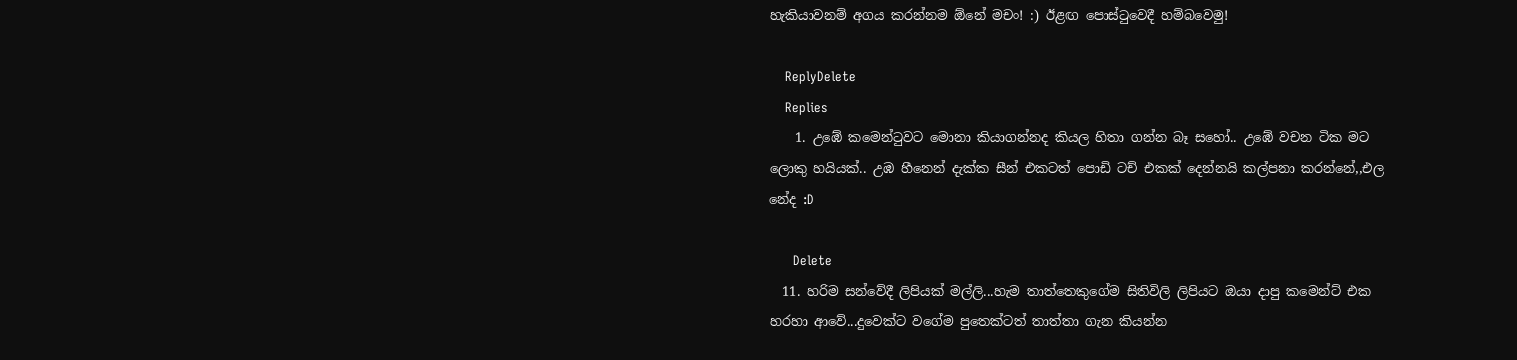හැකියාවනම් අගය කරන්නම ඕනේ මචං! :) ඊළඟ පොස්ටුවෙදී හම්බවෙමු!

    ReplyDelete
    Replies
    1. උඹේ කමෙන්ටුවට මොනා කියාගන්නද කියල හිතා ගන්න බෑ සහෝ.. උඹේ වචන ටික මට ලොකු හයියක්.. උඹ හීනෙන් දැක්ක සීන් එකටත් පොඩි ටච් එකක් දෙන්නයි කල්පනා කරන්නේ,,එල නේද :D

      Delete
  11. හරිම සන්වේදී ලිපියක් මල්ලි...හැම තාත්තෙකුගේම සිතිවිලි ලිපියට ඔයා දාපු කමෙන්ට් එක හරහා ආවේ...දුවෙක්ට වගේම පුතෙක්ටත් තාත්තා ගැන කියන්න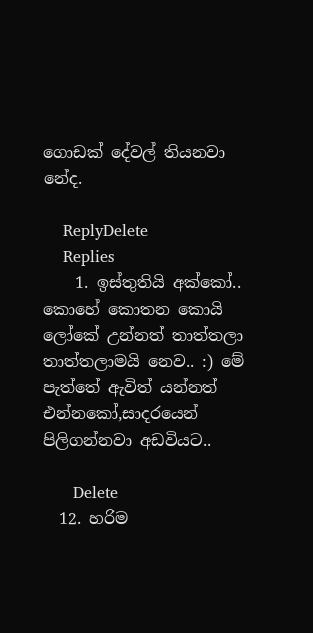ගොඩක් දේවල් තියනවා නේද.

    ReplyDelete
    Replies
    1. ඉස්තුතියි අක්කෝ.. කොහේ කොතන කොයි ලෝකේ උන්නත් තාත්තලා තාත්තලාමයි නෙව.. :) මේ පැත්තේ ඇවිත් යන්නත් එන්නකෝ,සාදරයෙන් පිලිගන්නවා අඩවියට..

      Delete
  12. හරිම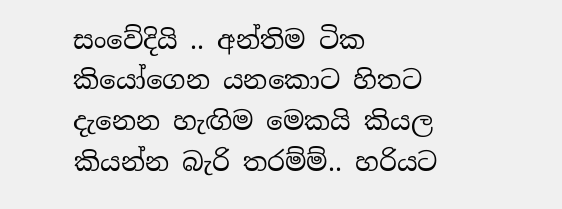සංවේදියි .. අන්තිම ටික කියෝගෙන යනකොට හිතට දැනෙන හැඟිම මෙකයි කියල කියන්න බැරි තරම්ම්.. හරියට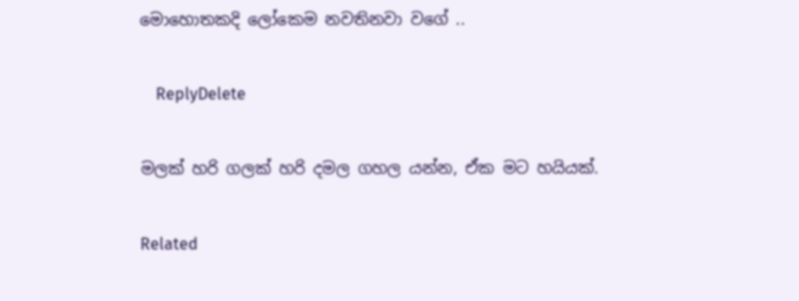මොහොතකදි ලෝකෙම නවතිනවා වගේ ..

    ReplyDelete

මලක් හරි ගලක් හරි දමල ගහල යන්න, ඒක මට හයියක්.

Related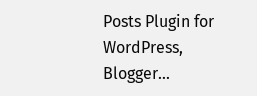Posts Plugin for WordPress, Blogger...